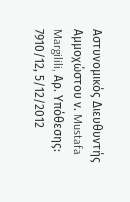Αστυνομικός Διευθυντής Αμμοχώστου ν. Mustafa Margilili, Αρ. Υπόθεσης: 7910/12, 5/12/2012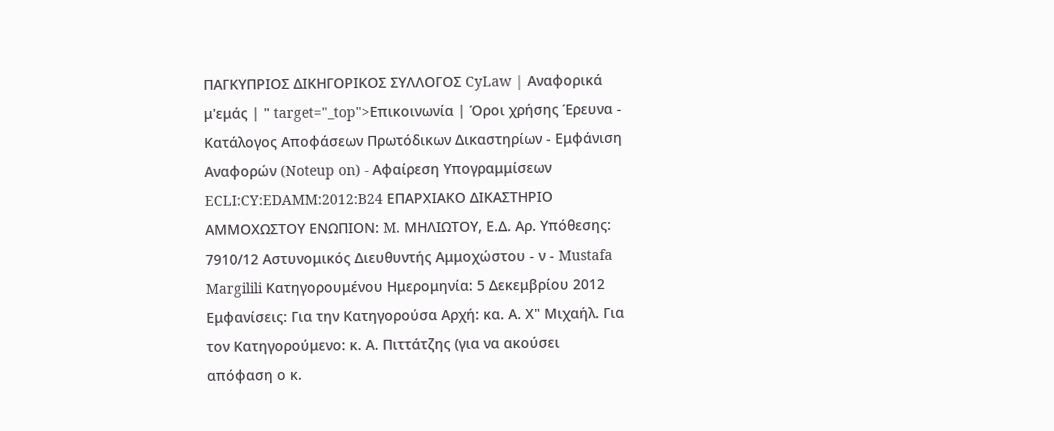ΠΑΓΚΥΠΡΙΟΣ ΔΙΚΗΓΟΡΙΚΟΣ ΣΥΛΛΟΓΟΣ CyLaw | Αναφορικά μ'εμάς | " target="_top">Επικοινωνία | Όροι χρήσης Έρευνα - Κατάλογος Αποφάσεων Πρωτόδικων Δικαστηρίων - Εμφάνιση Αναφορών (Noteup on) - Αφαίρεση Υπογραμμίσεων ECLI:CY:EDAMM:2012:B24 ΕΠΑΡΧΙΑΚΟ ΔΙΚΑΣΤΗΡΙΟ ΑΜΜΟΧΩΣΤΟΥ ΕΝΩΠΙΟΝ: M. ΜΗΛΙΩΤΟΥ, Ε.Δ. Αρ. Υπόθεσης: 7910/12 Αστυνομικός Διευθυντής Αμμοχώστου - ν - Mustafa Margilili Κατηγορουμένου Ημερομηνία: 5 Δεκεμβρίου 2012 Εμφανίσεις: Για την Κατηγορούσα Αρχή: κα. Α. Χ" Μιχαήλ. Για τον Κατηγορούμενο: κ. Α. Πιττάτζης (για να ακούσει απόφαση ο κ.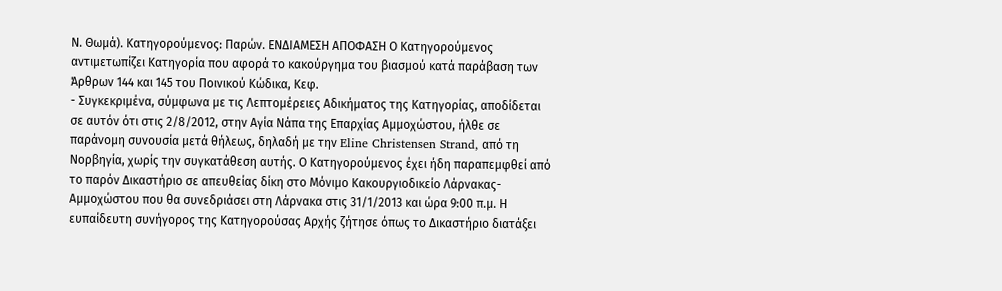Ν. Θωμά). Κατηγορούμενος: Παρών. ENΔΙΑΜΕΣΗ ΑΠΟΦΑΣΗ Ο Κατηγορούμενος αντιμετωπίζει Κατηγορία που αφορά το κακούργημα του βιασμού κατά παράβαση των Άρθρων 144 και 145 του Ποινικού Κώδικα, Κεφ.
- Συγκεκριμένα, σύμφωνα με τις Λεπτομέρειες Αδικήματος της Κατηγορίας, αποδίδεται σε αυτόν ότι στις 2/8/2012, στην Αγία Νάπα της Επαρχίας Αμμοχώστου, ήλθε σε παράνομη συνουσία μετά θήλεως, δηλαδή με την Eline Christensen Strand, από τη Νορβηγία, χωρίς την συγκατάθεση αυτής. Ο Κατηγορούμενος έχει ήδη παραπεμφθεί από το παρόν Δικαστήριο σε απευθείας δίκη στο Μόνιμο Κακουργιοδικείο Λάρνακας-Αμμοχώστου που θα συνεδριάσει στη Λάρνακα στις 31/1/2013 και ώρα 9:00 π.μ. Η ευπαίδευτη συνήγορος της Κατηγορούσας Αρχής ζήτησε όπως το Δικαστήριο διατάξει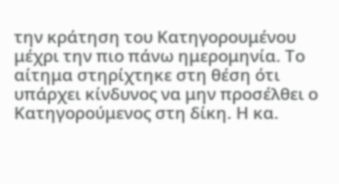την κράτηση του Κατηγορουμένου μέχρι την πιο πάνω ημερομηνία. Το αίτημα στηρίχτηκε στη θέση ότι υπάρχει κίνδυνος να μην προσέλθει ο Κατηγορούμενος στη δίκη. Η κα.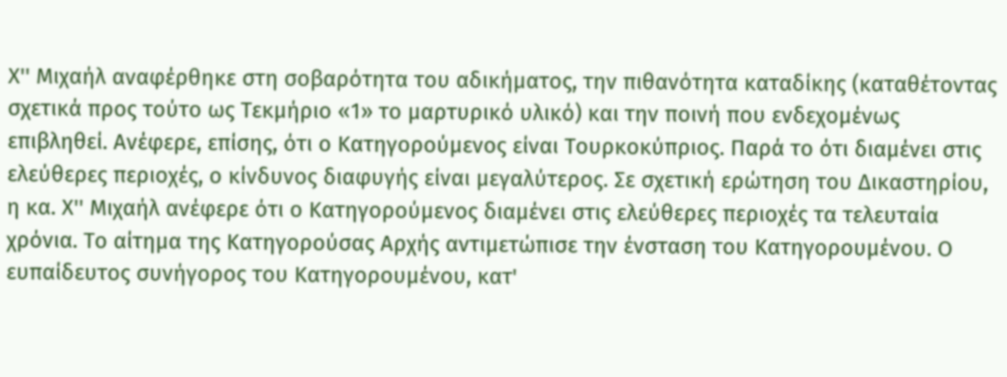Χ'' Μιχαήλ αναφέρθηκε στη σοβαρότητα του αδικήματος, την πιθανότητα καταδίκης (καταθέτοντας σχετικά προς τούτο ως Τεκμήριο «1» το μαρτυρικό υλικό) και την ποινή που ενδεχομένως επιβληθεί. Ανέφερε, επίσης, ότι ο Κατηγορούμενος είναι Τουρκοκύπριος. Παρά το ότι διαμένει στις ελεύθερες περιοχές, ο κίνδυνος διαφυγής είναι μεγαλύτερος. Σε σχετική ερώτηση του Δικαστηρίου, η κα. Χ'' Μιχαήλ ανέφερε ότι ο Κατηγορούμενος διαμένει στις ελεύθερες περιοχές τα τελευταία χρόνια. Το αίτημα της Κατηγορούσας Αρχής αντιμετώπισε την ένσταση του Κατηγορουμένου. Ο ευπαίδευτος συνήγορος του Κατηγορουμένου, κατ'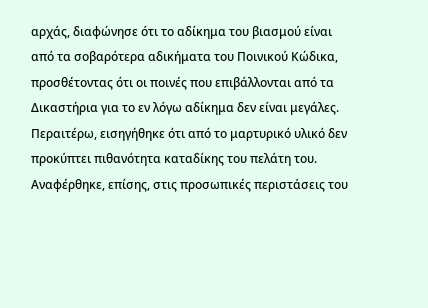αρχάς, διαφώνησε ότι το αδίκημα του βιασμού είναι από τα σοβαρότερα αδικήματα του Ποινικού Κώδικα, προσθέτοντας ότι οι ποινές που επιβάλλονται από τα Δικαστήρια για το εν λόγω αδίκημα δεν είναι μεγάλες. Περαιτέρω, εισηγήθηκε ότι από το μαρτυρικό υλικό δεν προκύπτει πιθανότητα καταδίκης του πελάτη του. Αναφέρθηκε, επίσης, στις προσωπικές περιστάσεις του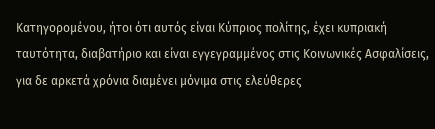Κατηγορομένου, ήτοι ότι αυτός είναι Κύπριος πολίτης, έχει κυπριακή ταυτότητα, διαβατήριο και είναι εγγεγραμμένος στις Κοινωνικές Ασφαλίσεις, για δε αρκετά χρόνια διαμένει μόνιμα στις ελεύθερες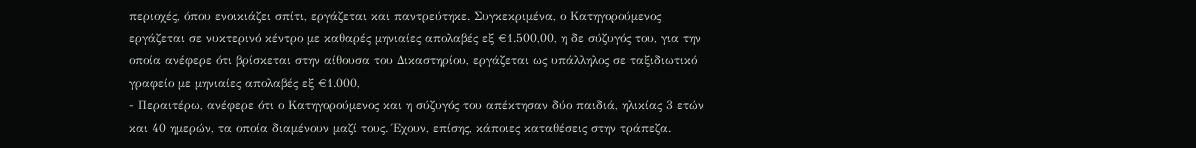περιοχές, όπου ενοικιάζει σπίτι, εργάζεται και παντρεύτηκε. Συγκεκριμένα, ο Κατηγορούμενος εργάζεται σε νυκτερινό κέντρο με καθαρές μηνιαίες απολαβές εξ €1.500,00, η δε σύζυγός του, για την οποία ανέφερε ότι βρίσκεται στην αίθουσα του Δικαστηρίου, εργάζεται ως υπάλληλος σε ταξιδιωτικό γραφείο με μηνιαίες απολαβές εξ €1.000,
- Περαιτέρω, ανέφερε ότι ο Κατηγορούμενος και η σύζυγός του απέκτησαν δύο παιδιά, ηλικίας 3 ετών και 40 ημερών, τα οποία διαμένουν μαζί τους. Έχουν, επίσης, κάποιες καταθέσεις στην τράπεζα.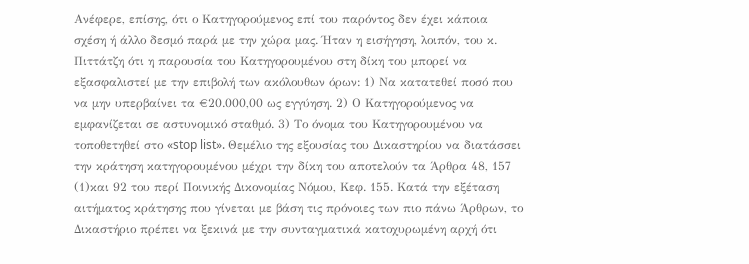Ανέφερε, επίσης, ότι ο Κατηγορούμενος επί του παρόντος δεν έχει κάποια σχέση ή άλλο δεσμό παρά με την χώρα μας. Ήταν η εισήγηση, λοιπόν, του κ. Πιττάτζη ότι η παρουσία του Κατηγορουμένου στη δίκη του μπορεί να εξασφαλιστεί με την επιβολή των ακόλουθων όρων: 1) Να κατατεθεί ποσό που να μην υπερβαίνει τα €20.000,00 ως εγγύηση. 2) Ο Κατηγορούμενος να εμφανίζεται σε αστυνομικό σταθμό. 3) Το όνομα του Κατηγορουμένου να τοποθετηθεί στο «stop list». Θεμέλιο της εξουσίας του Δικαστηρίου να διατάσσει την κράτηση κατηγορουμένου μέχρι την δίκη του αποτελούν τα Άρθρα 48, 157
(1)και 92 του περί Ποινικής Δικονομίας Νόμου, Κεφ. 155. Κατά την εξέταση αιτήματος κράτησης που γίνεται με βάση τις πρόνοιες των πιο πάνω Άρθρων, το Δικαστήριο πρέπει να ξεκινά με την συνταγματικά κατοχυρωμένη αρχή ότι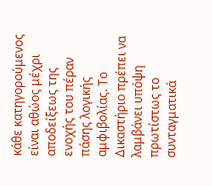κάθε κατηγορούμενος είναι αθώος μέχρι αποδείξεως της ενοχής του πέραν πάσης λογικής αμφιβολίας. Το Δικαστήριο πρέπει να λαμβάνει υπόψη πρωτίστως το συνταγματικά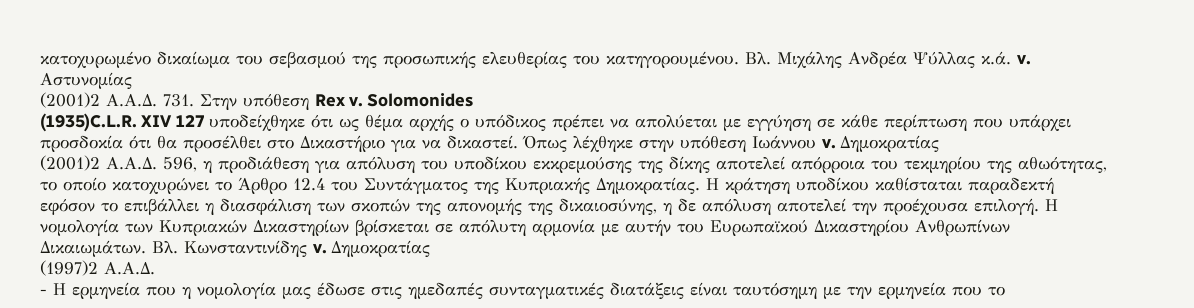κατοχυρωμένο δικαίωμα του σεβασμού της προσωπικής ελευθερίας του κατηγορουμένου. Βλ. Μιχάλης Ανδρέα Ψύλλας κ.ά. v. Αστυνομίας
(2001)2 Α.Α.Δ. 731. Στην υπόθεση Rex v. Solomonides
(1935)C.L.R. XIV 127 υποδείχθηκε ότι ως θέμα αρχής ο υπόδικος πρέπει να απολύεται με εγγύηση σε κάθε περίπτωση που υπάρχει προσδοκία ότι θα προσέλθει στο Δικαστήριο για να δικαστεί. Όπως λέχθηκε στην υπόθεση Ιωάννου v. Δημοκρατίας
(2001)2 Α.Α.Δ. 596, η προδιάθεση για απόλυση του υποδίκου εκκρεμούσης της δίκης αποτελεί απόρροια του τεκμηρίου της αθωότητας, το οποίο κατοχυρώνει το Άρθρο 12.4 του Συντάγματος της Κυπριακής Δημοκρατίας. Η κράτηση υποδίκου καθίσταται παραδεκτή εφόσον το επιβάλλει η διασφάλιση των σκοπών της απονομής της δικαιοσύνης, η δε απόλυση αποτελεί την προέχουσα επιλογή. Η νομολογία των Κυπριακών Δικαστηρίων βρίσκεται σε απόλυτη αρμονία με αυτήν του Ευρωπαϊκού Δικαστηρίου Ανθρωπίνων Δικαιωμάτων. Βλ. Κωνσταντινίδης v. Δημοκρατίας
(1997)2 Α.Α.Δ.
- Η ερμηνεία που η νομολογία μας έδωσε στις ημεδαπές συνταγματικές διατάξεις είναι ταυτόσημη με την ερμηνεία που το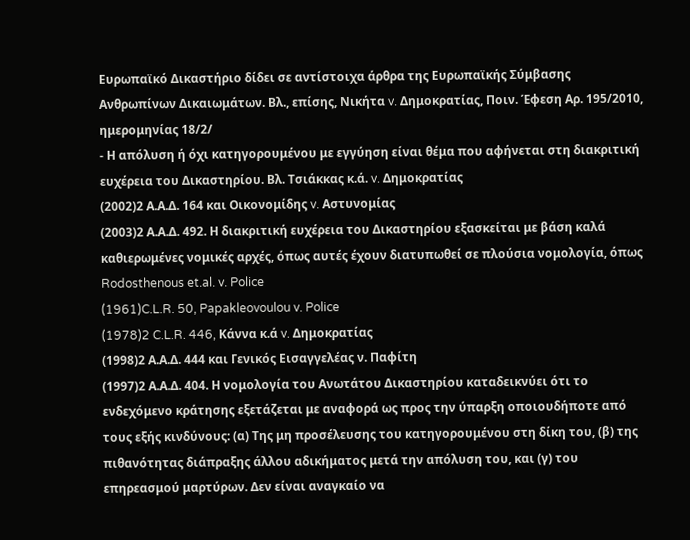Ευρωπαϊκό Δικαστήριο δίδει σε αντίστοιχα άρθρα της Ευρωπαϊκής Σύμβασης Ανθρωπίνων Δικαιωμάτων. Βλ., επίσης, Νικήτα v. Δημοκρατίας, Ποιν. Έφεση Αρ. 195/2010, ημερομηνίας 18/2/
- Η απόλυση ή όχι κατηγορουμένου με εγγύηση είναι θέμα που αφήνεται στη διακριτική ευχέρεια του Δικαστηρίου. Βλ. Τσιάκκας κ.ά. v. Δημοκρατίας
(2002)2 Α.Α.Δ. 164 και Οικονομίδης v. Αστυνομίας
(2003)2 Α.Α.Δ. 492. Η διακριτική ευχέρεια του Δικαστηρίου εξασκείται με βάση καλά καθιερωμένες νομικές αρχές, όπως αυτές έχουν διατυπωθεί σε πλούσια νομολογία, όπως Rodosthenous et.al. v. Police
(1961)C.L.R. 50, Papakleovoulou v. Police
(1978)2 C.L.R. 446, Κάννα κ.ά v. Δημοκρατίας
(1998)2 Α.Α.Δ. 444 και Γενικός Εισαγγελέας ν. Παφίτη
(1997)2 Α.Α.Δ. 404. Η νομολογία του Ανωτάτου Δικαστηρίου καταδεικνύει ότι το ενδεχόμενο κράτησης εξετάζεται με αναφορά ως προς την ύπαρξη οποιουδήποτε από τους εξής κινδύνους: (α) Της μη προσέλευσης του κατηγορουμένου στη δίκη του, (β) της πιθανότητας διάπραξης άλλου αδικήματος μετά την απόλυση του, και (γ) του επηρεασμού μαρτύρων. Δεν είναι αναγκαίο να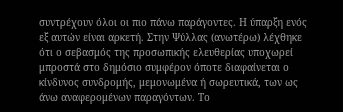συντρέχουν όλοι οι πιο πάνω παράγοντες. Η ύπαρξη ενός εξ αυτών είναι αρκετή. Στην Ψύλλας (ανωτέρω) λέχθηκε ότι ο σεβασμός της προσωπικής ελευθερίας υποχωρεί μπροστά στο δημόσιο συμφέρον όποτε διαφαίνεται ο κίνδυνος συνδρομής, μεμονωμένα ή σωρευτικά, των ως άνω αναφερομένων παραγόντων. Το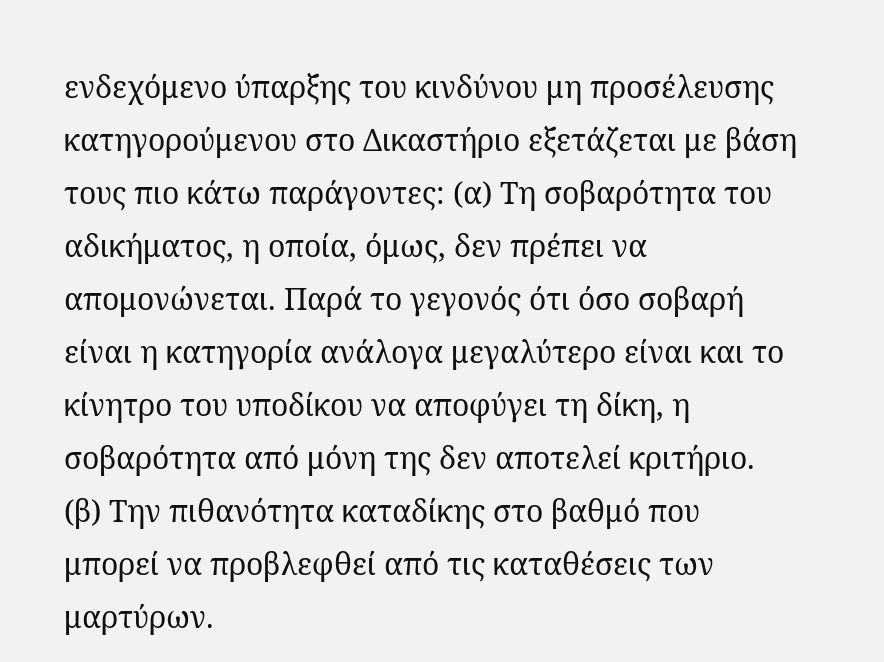ενδεχόμενο ύπαρξης του κινδύνου μη προσέλευσης κατηγορούμενου στο Δικαστήριο εξετάζεται με βάση τους πιο κάτω παράγοντες: (α) Τη σοβαρότητα του αδικήματος, η οποία, όμως, δεν πρέπει να απομονώνεται. Παρά το γεγονός ότι όσο σοβαρή είναι η κατηγορία ανάλογα μεγαλύτερο είναι και το κίνητρο του υποδίκου να αποφύγει τη δίκη, η σοβαρότητα από μόνη της δεν αποτελεί κριτήριο. (β) Την πιθανότητα καταδίκης στο βαθμό που μπορεί να προβλεφθεί από τις καταθέσεις των μαρτύρων.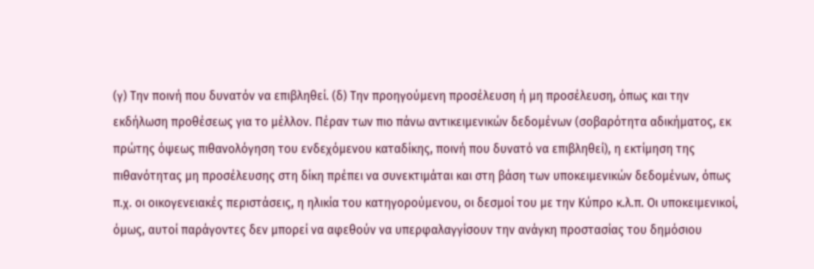(γ) Την ποινή που δυνατόν να επιβληθεί. (δ) Την προηγούμενη προσέλευση ή μη προσέλευση, όπως και την εκδήλωση προθέσεως για το μέλλον. Πέραν των πιο πάνω αντικειμενικών δεδομένων (σοβαρότητα αδικήματος, εκ πρώτης όψεως πιθανολόγηση του ενδεχόμενου καταδίκης, ποινή που δυνατό να επιβληθεί), η εκτίμηση της πιθανότητας μη προσέλευσης στη δίκη πρέπει να συνεκτιμάται και στη βάση των υποκειμενικών δεδομένων, όπως π.χ. οι οικογενειακές περιστάσεις, η ηλικία του κατηγορούμενου, οι δεσμοί του με την Κύπρο κ.λ.π. Οι υποκειμενικοί, όμως, αυτοί παράγοντες δεν μπορεί να αφεθούν να υπερφαλαγγίσουν την ανάγκη προστασίας του δημόσιου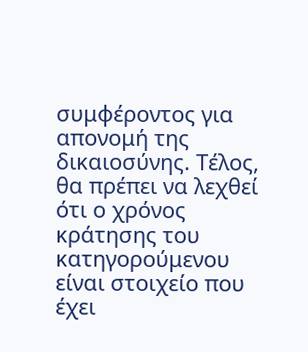συμφέροντος για απονομή της δικαιοσύνης. Τέλος, θα πρέπει να λεχθεί ότι ο χρόνος κράτησης του κατηγορούμενου είναι στοιχείο που έχει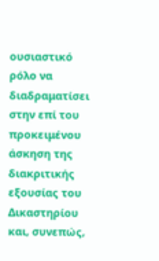ουσιαστικό ρόλο να διαδραματίσει στην επί του προκειμένου άσκηση της διακριτικής εξουσίας του Δικαστηρίου και, συνεπώς,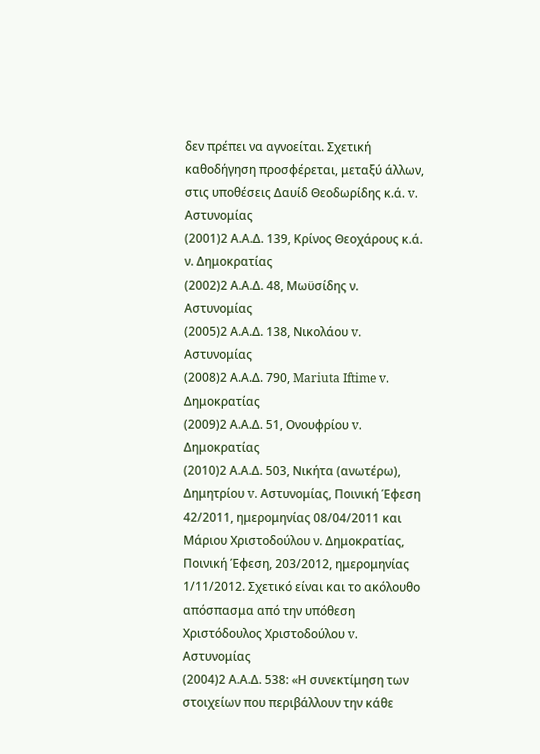δεν πρέπει να αγνοείται. Σχετική καθοδήγηση προσφέρεται, μεταξύ άλλων, στις υποθέσεις Δαυίδ Θεοδωρίδης κ.ά. v. Αστυνομίας
(2001)2 Α.Α.Δ. 139, Κρίνος Θεοχάρους κ.ά. ν. Δημοκρατίας
(2002)2 Α.Α.Δ. 48, Μωϋσίδης ν. Αστυνομίας
(2005)2 Α.Α.Δ. 138, Νικολάου v. Αστυνομίας
(2008)2 Α.Α.Δ. 790, Mariuta Iftime v. Δημοκρατίας
(2009)2 Α.Α.Δ. 51, Ονουφρίου v. Δημοκρατίας
(2010)2 Α.Α.Δ. 503, Νικήτα (ανωτέρω), Δημητρίου v. Αστυνομίας, Ποινική Έφεση 42/2011, ημερομηνίας 08/04/2011 και Μάριου Χριστοδούλου ν. Δημοκρατίας, Ποινική Έφεση, 203/2012, ημερομηνίας 1/11/2012. Σχετικό είναι και το ακόλουθο απόσπασμα από την υπόθεση Χριστόδουλος Χριστοδούλου v. Αστυνομίας
(2004)2 Α.Α.Δ. 538: «Η συνεκτίμηση των στοιχείων που περιβάλλουν την κάθε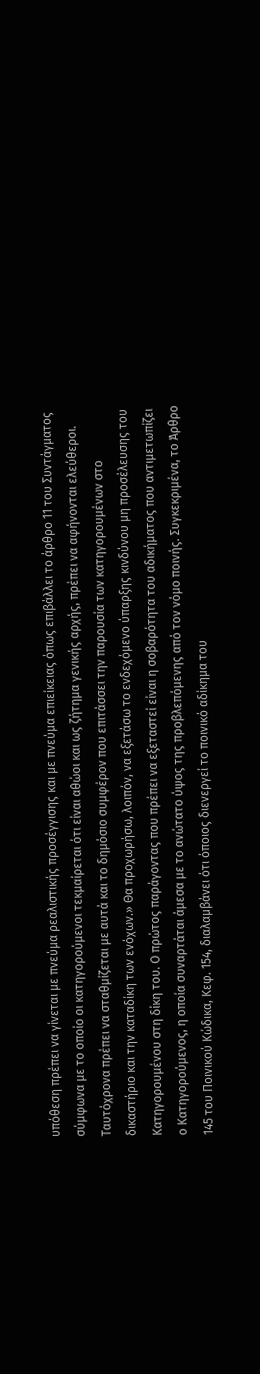υπόθεση πρέπει να γίνεται με πνεύμα ρεαλιστικής προσέγγισης και με πνεύμα επιείκειας όπως επιβάλλει το άρθρο 11 του Συντάγματος σύμφωνα με το οποίο οι κατηγορούμενοι τεκμαίρεται ότι είναι αθώοι και ως ζήτημα γενικής αρχής, πρέπει να αφήνονται ελεύθεροι. Ταυτόχρονα πρέπει να σταθμίζεται με αυτά και το δημόσιο συμφέρον που επιτάσσει την παρουσία των κατηγορουμένων στο δικαστήριο και την καταδίκη των ενόχων.» Θα προχωρήσω, λοιπόν, να εξετάσω το ενδεχόμενο ύπαρξης κινδύνου μη προσέλευσης του Κατηγορουμένου στη δίκη του. Ο πρώτος παράγοντας που πρέπει να εξεταστεί είναι η σοβαρότητα του αδικήματος που αντιμετωπίζει ο Κατηγορούμενος, η οποία συναρτάται άμεσα με το ανώτατο ύψος της προβλεπόμενης από τον νόμο ποινής. Συγκεκριμένα, το Άρθρο 145 του Ποινικού Κώδικα, Κεφ. 154, διαλαμβάνει ότι όποιος διενεργεί το ποινικό αδίκημα του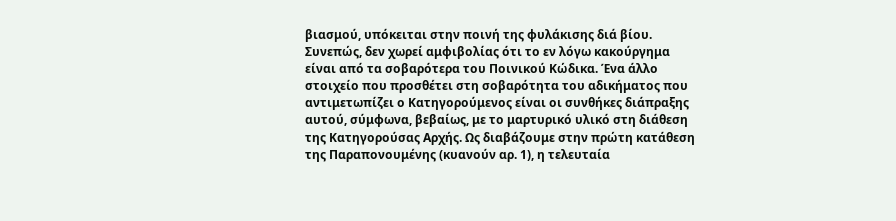βιασμού, υπόκειται στην ποινή της φυλάκισης διά βίου. Συνεπώς, δεν χωρεί αμφιβολίας ότι το εν λόγω κακούργημα είναι από τα σοβαρότερα του Ποινικού Κώδικα. Ένα άλλο στοιχείο που προσθέτει στη σοβαρότητα του αδικήματος που αντιμετωπίζει ο Κατηγορούμενος είναι οι συνθήκες διάπραξης αυτού, σύμφωνα, βεβαίως, με το μαρτυρικό υλικό στη διάθεση της Κατηγορούσας Αρχής. Ως διαβάζουμε στην πρώτη κατάθεση της Παραπονουμένης (κυανούν αρ. 1), η τελευταία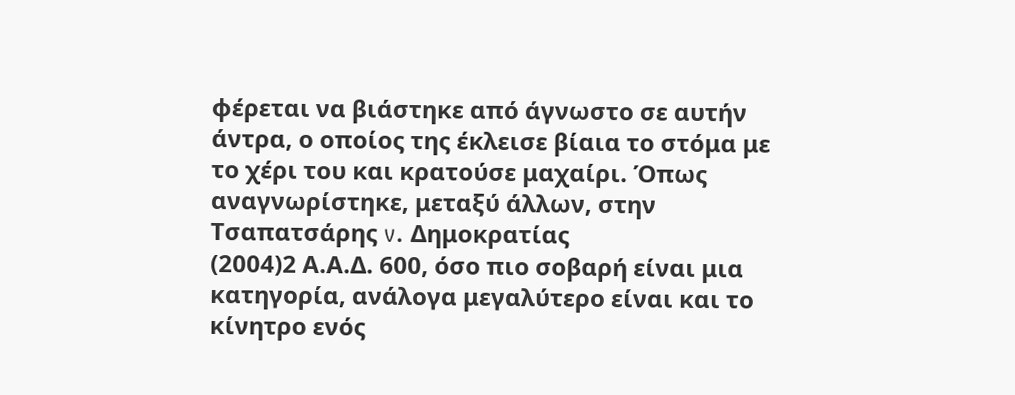φέρεται να βιάστηκε από άγνωστο σε αυτήν άντρα, ο οποίος της έκλεισε βίαια το στόμα με το χέρι του και κρατούσε μαχαίρι. Όπως αναγνωρίστηκε, μεταξύ άλλων, στην Τσαπατσάρης v. Δημοκρατίας
(2004)2 Α.Α.Δ. 600, όσο πιο σοβαρή είναι μια κατηγορία, ανάλογα μεγαλύτερο είναι και το κίνητρο ενός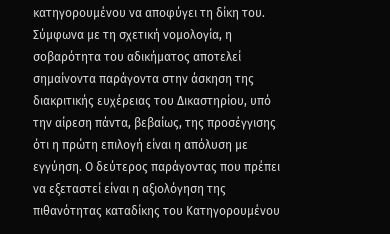κατηγορουμένου να αποφύγει τη δίκη του. Σύμφωνα με τη σχετική νομολογία, η σοβαρότητα του αδικήματος αποτελεί σημαίνοντα παράγοντα στην άσκηση της διακριτικής ευχέρειας του Δικαστηρίου, υπό την αίρεση πάντα, βεβαίως, της προσέγγισης ότι η πρώτη επιλογή είναι η απόλυση με εγγύηση. Ο δεύτερος παράγοντας που πρέπει να εξεταστεί είναι η αξιολόγηση της πιθανότητας καταδίκης του Κατηγορουμένου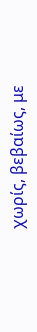χωρίς, βεβαίως, με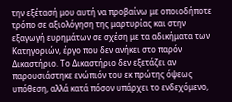την εξέτασή μου αυτή να προβαίνω με οποιοδήποτε τρόπο σε αξιολόγηση της μαρτυρίας και στην εξαγωγή ευρημάτων σε σχέση με τα αδικήματα των Κατηγοριών, έργο που δεν ανήκει στο παρόν Δικαστήριο. Το Δικαστήριο δεν εξετάζει αν παρουσιάστηκε ενώπιόν του εκ πρώτης όψεως υπόθεση, αλλά κατά πόσον υπάρχει το ενδεχόμενο,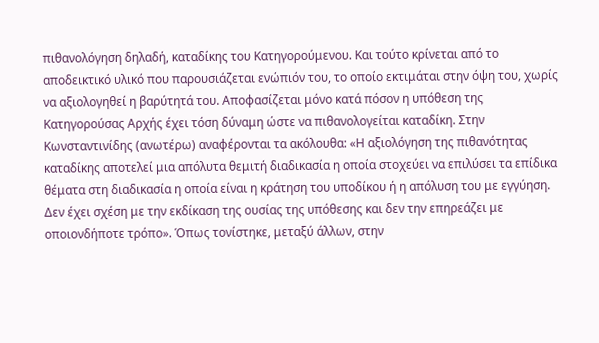πιθανολόγηση δηλαδή, καταδίκης του Κατηγορούμενου. Και τούτο κρίνεται από το αποδεικτικό υλικό που παρουσιάζεται ενώπιόν του, το οποίο εκτιμάται στην όψη του, χωρίς να αξιολογηθεί η βαρύτητά του. Αποφασίζεται μόνο κατά πόσον η υπόθεση της Κατηγορούσας Αρχής έχει τόση δύναμη ώστε να πιθανολογείται καταδίκη. Στην Κωνσταντινίδης (ανωτέρω) αναφέρονται τα ακόλουθα: «Η αξιολόγηση της πιθανότητας καταδίκης αποτελεί μια απόλυτα θεμιτή διαδικασία η οποία στοχεύει να επιλύσει τα επίδικα θέματα στη διαδικασία η οποία είναι η κράτηση του υποδίκου ή η απόλυση του με εγγύηση. Δεν έχει σχέση με την εκδίκαση της ουσίας της υπόθεσης και δεν την επηρεάζει με οποιονδήποτε τρόπο». Όπως τονίστηκε, μεταξύ άλλων, στην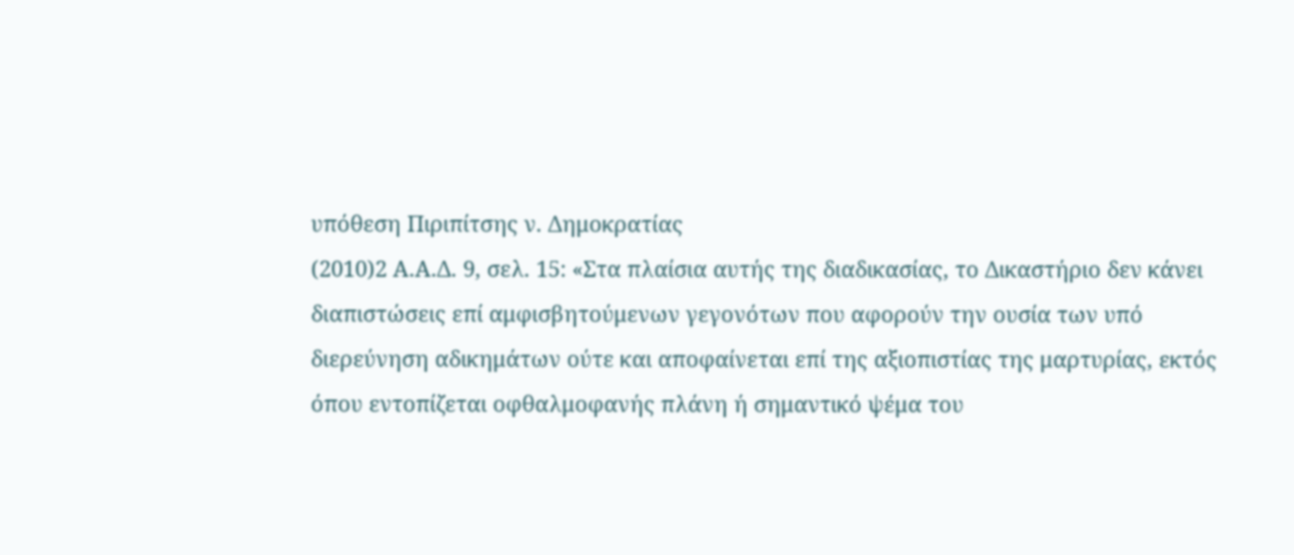υπόθεση Πιριπίτσης ν. Δημοκρατίας
(2010)2 Α.Α.Δ. 9, σελ. 15: «Στα πλαίσια αυτής της διαδικασίας, το Δικαστήριο δεν κάνει διαπιστώσεις επί αμφισβητούμενων γεγονότων που αφορούν την ουσία των υπό διερεύνηση αδικημάτων ούτε και αποφαίνεται επί της αξιοπιστίας της μαρτυρίας, εκτός όπου εντοπίζεται οφθαλμοφανής πλάνη ή σημαντικό ψέμα του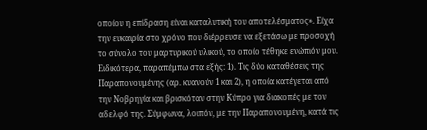οποίου η επίδραση είναι καταλυτική του αποτελέσματος». Είχα την ευκαιρία στο χρόνο που διέρρευσε να εξετάσω με προσοχή το σύνολο του μαρτυρικού υλικού, το οποίο τέθηκε ενώπιόν μου. Ειδικότερα, παραπέμπω στα εξής: 1). Τις δύο καταθέσεις της Παραπονουμένης (αρ. κυανούν 1 και 2), η οποία κατέγεται από την Νοβρηγία και βρισκόταν στην Κύπρο για διακοπές με τον αδελφό της. Σύμφωνα, λοιπόν, με την Παραπονουμένη, κατά τις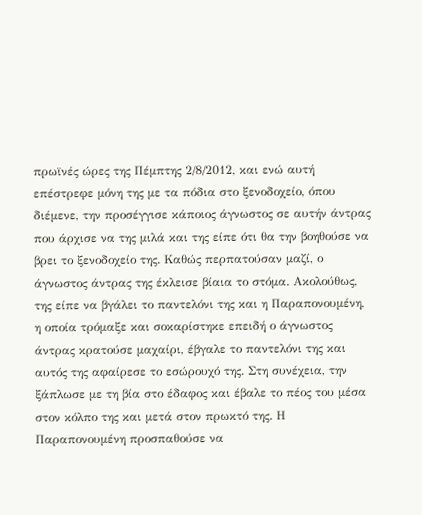πρωϊνές ώρες της Πέμπτης 2/8/2012, και ενώ αυτή επέστρεφε μόνη της με τα πόδια στο ξενοδοχείο, όπου διέμενε, την προσέγγισε κάποιος άγνωστος σε αυτήν άντρας που άρχισε να της μιλά και της είπε ότι θα την βοηθούσε να βρει το ξενοδοχείο της. Καθώς περπατούσαν μαζί, ο άγνωστος άντρας της έκλεισε βίαια το στόμα. Ακολούθως, της είπε να βγάλει το παντελόνι της και η Παραπονουμένη, η οποία τρόμαξε και σοκαρίστηκε επειδή ο άγνωστος άντρας κρατούσε μαχαίρι, έβγαλε το παντελόνι της και αυτός της αφαίρεσε το εσώρουχό της. Στη συνέχεια, την ξάπλωσε με τη βία στο έδαφος και έβαλε το πέος του μέσα στον κόλπο της και μετά στον πρωκτό της. Η Παραπονουμένη προσπαθούσε να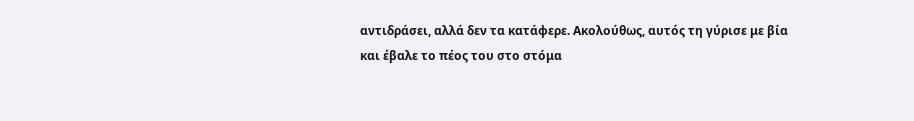αντιδράσει, αλλά δεν τα κατάφερε. Ακολούθως, αυτός τη γύρισε με βία και έβαλε το πέος του στο στόμα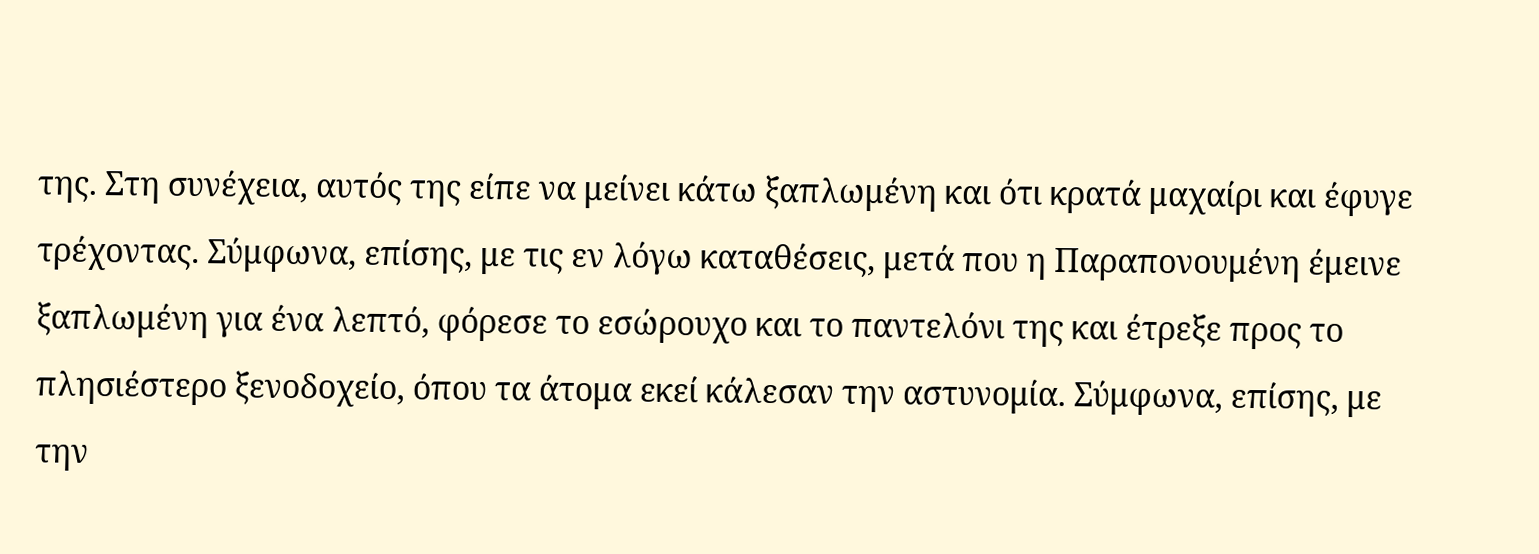της. Στη συνέχεια, αυτός της είπε να μείνει κάτω ξαπλωμένη και ότι κρατά μαχαίρι και έφυγε τρέχοντας. Σύμφωνα, επίσης, με τις εν λόγω καταθέσεις, μετά που η Παραπονουμένη έμεινε ξαπλωμένη για ένα λεπτό, φόρεσε το εσώρουχο και το παντελόνι της και έτρεξε προς το πλησιέστερο ξενοδοχείο, όπου τα άτομα εκεί κάλεσαν την αστυνομία. Σύμφωνα, επίσης, με την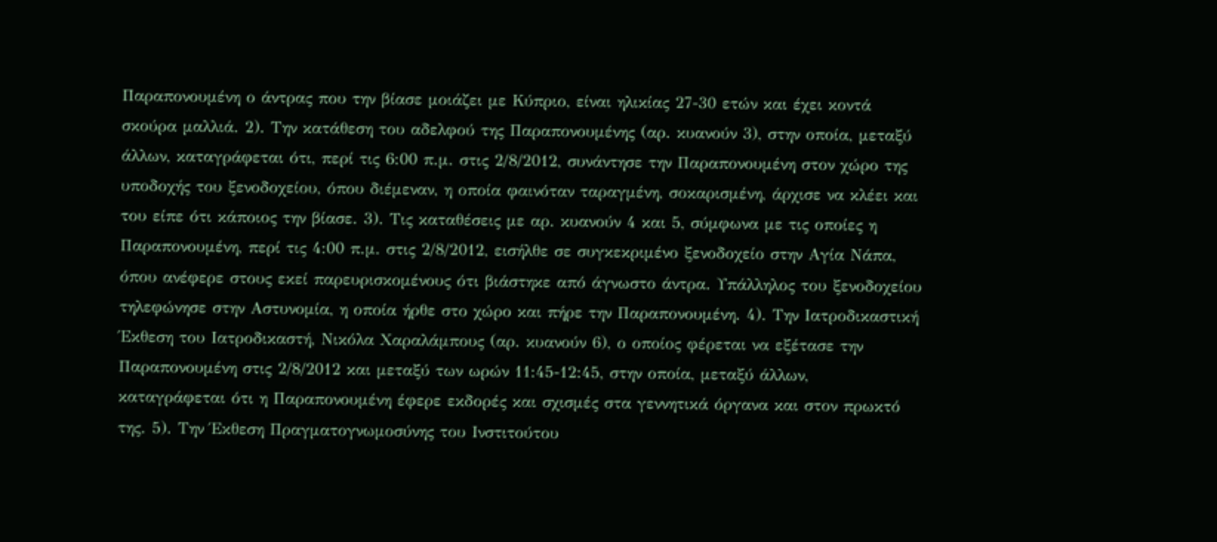Παραπονουμένη ο άντρας που την βίασε μοιάζει με Κύπριο, είναι ηλικίας 27-30 ετών και έχει κοντά σκούρα μαλλιά. 2). Την κατάθεση του αδελφού της Παραπονουμένης (αρ. κυανούν 3), στην οποία, μεταξύ άλλων, καταγράφεται ότι, περί τις 6:00 π.μ. στις 2/8/2012, συνάντησε την Παραπονουμένη στον χώρο της υποδοχής του ξενοδοχείου, όπου διέμεναν, η οποία φαινόταν ταραγμένη, σοκαρισμένη, άρχισε να κλέει και του είπε ότι κάποιος την βίασε. 3). Τις καταθέσεις με αρ. κυανούν 4 και 5, σύμφωνα με τις οποίες η Παραπονουμένη, περί τις 4:00 π.μ. στις 2/8/2012, εισήλθε σε συγκεκριμένο ξενοδοχείο στην Αγία Νάπα, όπου ανέφερε στους εκεί παρευρισκομένους ότι βιάστηκε από άγνωστο άντρα. Υπάλληλος του ξενοδοχείου τηλεφώνησε στην Αστυνομία, η οποία ήρθε στο χώρο και πήρε την Παραπονουμένη. 4). Την Ιατροδικαστική Έκθεση του Ιατροδικαστή, Νικόλα Χαραλάμπους (αρ. κυανούν 6), ο οποίος φέρεται να εξέτασε την Παραπονουμένη στις 2/8/2012 και μεταξύ των ωρών 11:45-12:45, στην οποία, μεταξύ άλλων, καταγράφεται ότι η Παραπονουμένη έφερε εκδορές και σχισμές στα γεννητικά όργανα και στον πρωκτό της. 5). Την Έκθεση Πραγματογνωμοσύνης του Ινστιτούτου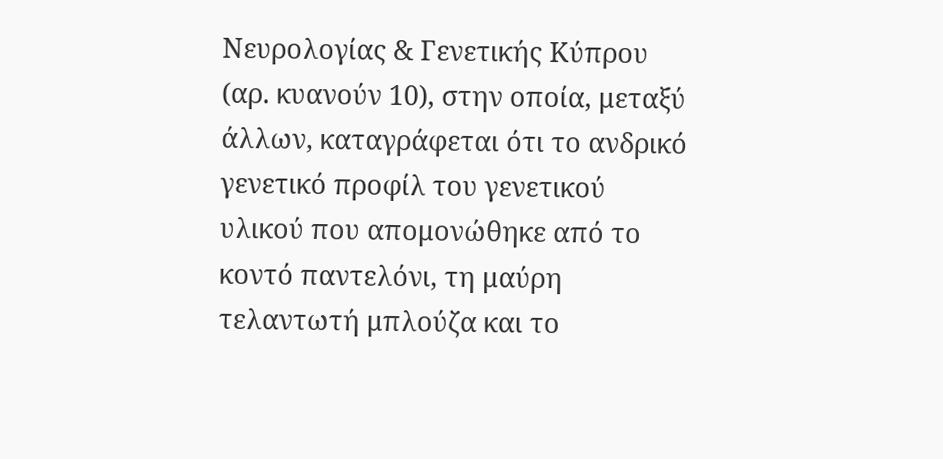Νευρολογίας & Γενετικής Κύπρου (αρ. κυανούν 10), στην οποία, μεταξύ άλλων, καταγράφεται ότι το ανδρικό γενετικό προφίλ του γενετικού υλικού που απομονώθηκε από το κοντό παντελόνι, τη μαύρη τελαντωτή μπλούζα και το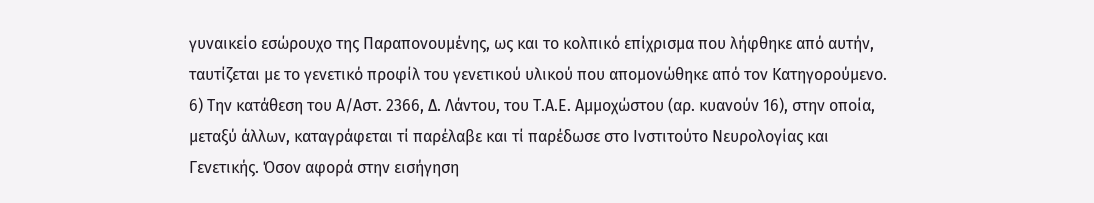γυναικείο εσώρουχο της Παραπονουμένης, ως και το κολπικό επίχρισμα που λήφθηκε από αυτήν, ταυτίζεται με το γενετικό προφίλ του γενετικού υλικού που απομονώθηκε από τον Κατηγορούμενο. 6) Την κατάθεση του Α/Αστ. 2366, Δ. Λάντου, του Τ.Α.Ε. Αμμοχώστου (αρ. κυανούν 16), στην οποία, μεταξύ άλλων, καταγράφεται τί παρέλαβε και τί παρέδωσε στο Ινστιτούτο Νευρολογίας και Γενετικής. Όσον αφορά στην εισήγηση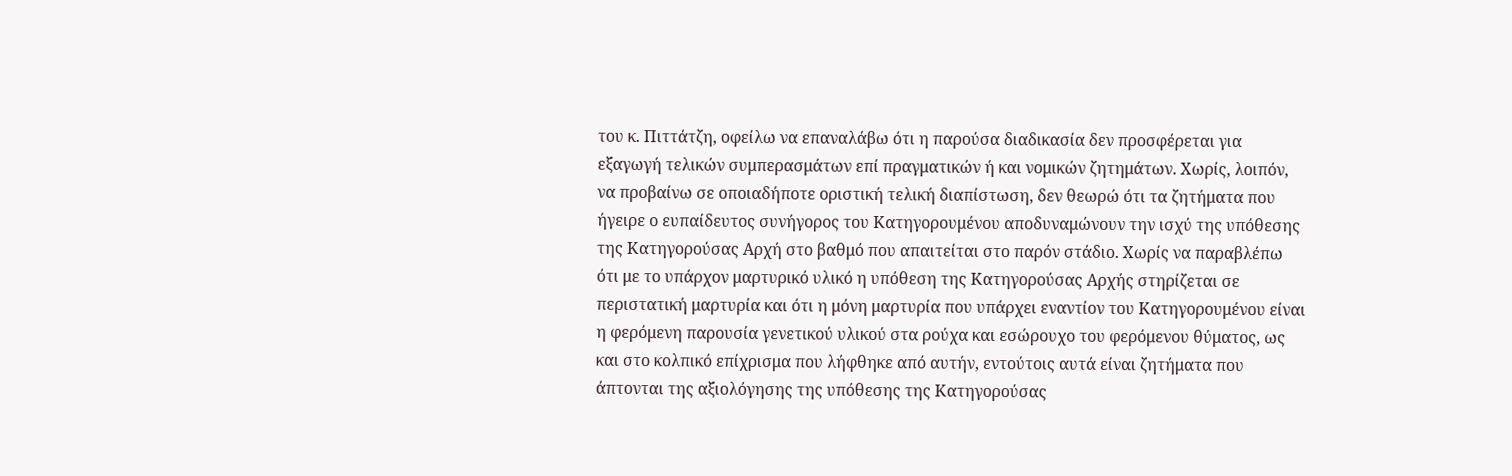του κ. Πιττάτζη, οφείλω να επαναλάβω ότι η παρούσα διαδικασία δεν προσφέρεται για εξαγωγή τελικών συμπερασμάτων επί πραγματικών ή και νομικών ζητημάτων. Χωρίς, λοιπόν, να προβαίνω σε οποιαδήποτε οριστική τελική διαπίστωση, δεν θεωρώ ότι τα ζητήματα που ήγειρε ο ευπαίδευτος συνήγορος του Κατηγορουμένου αποδυναμώνουν την ισχύ της υπόθεσης της Κατηγορούσας Αρχή στο βαθμό που απαιτείται στο παρόν στάδιο. Χωρίς να παραβλέπω ότι με το υπάρχον μαρτυρικό υλικό η υπόθεση της Κατηγορούσας Αρχής στηρίζεται σε περιστατική μαρτυρία και ότι η μόνη μαρτυρία που υπάρχει εναντίον του Κατηγορουμένου είναι η φερόμενη παρουσία γενετικού υλικού στα ρούχα και εσώρουχο του φερόμενου θύματος, ως και στο κολπικό επίχρισμα που λήφθηκε από αυτήν, εντούτοις αυτά είναι ζητήματα που άπτονται της αξιολόγησης της υπόθεσης της Κατηγορούσας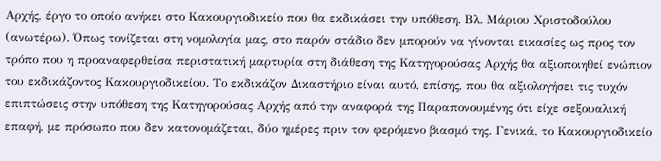Αρχής, έργο το οποίο ανήκει στο Κακουργιοδικείο που θα εκδικάσει την υπόθεση. Βλ. Μάριου Χριστοδούλου (ανωτέρω). Όπως τονίζεται στη νομολογία μας, στο παρόν στάδιο δεν μπορούν να γίνονται εικασίες ως προς τον τρόπο που η προαναφερθείσα περιστατική μαρτυρία στη διάθεση της Κατηγορούσας Αρχής θα αξιοποιηθεί ενώπιον του εκδικάζοντος Κακουργιοδικείου. Το εκδικάζον Δικαστήριο είναι αυτό, επίσης, που θα αξιολογήσει τις τυχόν επιπτώσεις στην υπόθεση της Κατηγορούσας Αρχής από την αναφορά της Παραπονουμένης ότι είχε σεξουαλική επαφή, με πρόσωπο που δεν κατονομάζεται, δύο ημέρες πριν τον φερόμενο βιασμό της. Γενικά, το Κακουργιοδικείο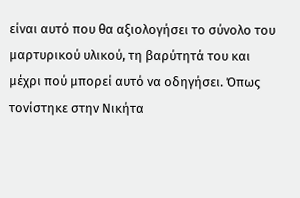είναι αυτό που θα αξιολογήσει το σύνολο του μαρτυρικού υλικού, τη βαρύτητά του και μέχρι πού μπορεί αυτό να οδηγήσει. Όπως τονίστηκε στην Νικήτα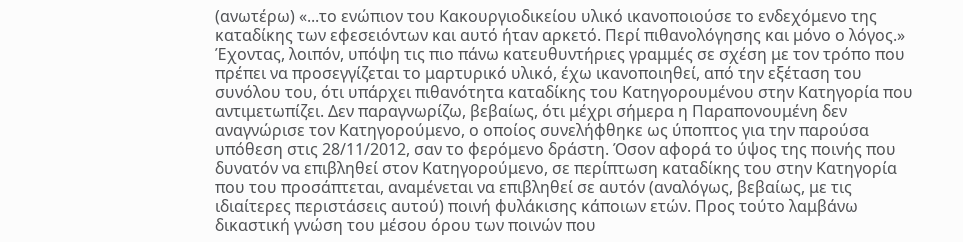(ανωτέρω) «...το ενώπιον του Κακουργιοδικείου υλικό ικανοποιούσε το ενδεχόμενο της καταδίκης των εφεσειόντων και αυτό ήταν αρκετό. Περί πιθανολόγησης και μόνο ο λόγος.» Έχοντας, λοιπόν, υπόψη τις πιο πάνω κατευθυντήριες γραμμές σε σχέση με τον τρόπο που πρέπει να προσεγγίζεται το μαρτυρικό υλικό, έχω ικανοποιηθεί, από την εξέταση του συνόλου του, ότι υπάρχει πιθανότητα καταδίκης του Κατηγορουμένου στην Κατηγορία που αντιμετωπίζει. Δεν παραγνωρίζω, βεβαίως, ότι μέχρι σήμερα η Παραπονουμένη δεν αναγνώρισε τον Κατηγορούμενο, ο οποίος συνελήφθηκε ως ύποπτος για την παρούσα υπόθεση στις 28/11/2012, σαν το φερόμενο δράστη. Όσον αφορά το ύψος της ποινής που δυνατόν να επιβληθεί στον Κατηγορούμενο, σε περίπτωση καταδίκης του στην Κατηγορία που του προσάπτεται, αναμένεται να επιβληθεί σε αυτόν (αναλόγως, βεβαίως, με τις ιδιαίτερες περιστάσεις αυτού) ποινή φυλάκισης κάποιων ετών. Προς τούτο λαμβάνω δικαστική γνώση του μέσου όρου των ποινών που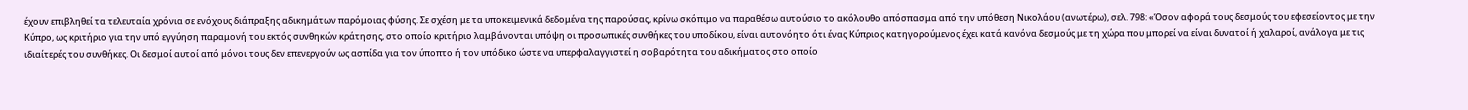έχουν επιβληθεί τα τελευταία χρόνια σε ενόχους διάπραξης αδικημάτων παρόμοιας φύσης. Σε σχέση με τα υποκειμενικά δεδομένα της παρούσας, κρίνω σκόπιμο να παραθέσω αυτούσιο το ακόλουθο απόσπασμα από την υπόθεση Νικολάου (ανωτέρω), σελ. 798: «Όσον αφορά τους δεσμούς του εφεσείοντος με την Κύπρο, ως κριτήριο για την υπό εγγύηση παραμονή του εκτός συνθηκών κράτησης, στο οποίο κριτήριο λαμβάνονται υπόψη οι προσωπικές συνθήκες του υποδίκου, είναι αυτονόητο ότι ένας Κύπριος κατηγορούμενος έχει κατά κανόνα δεσμούς με τη χώρα που μπορεί να είναι δυνατοί ή χαλαροί, ανάλογα με τις ιδιαίτερές του συνθήκες. Οι δεσμοί αυτοί από μόνοι τους δεν επενεργούν ως ασπίδα για τον ύποπτο ή τον υπόδικο ώστε να υπερφαλαγγιστεί η σοβαρότητα του αδικήματος στο οποίο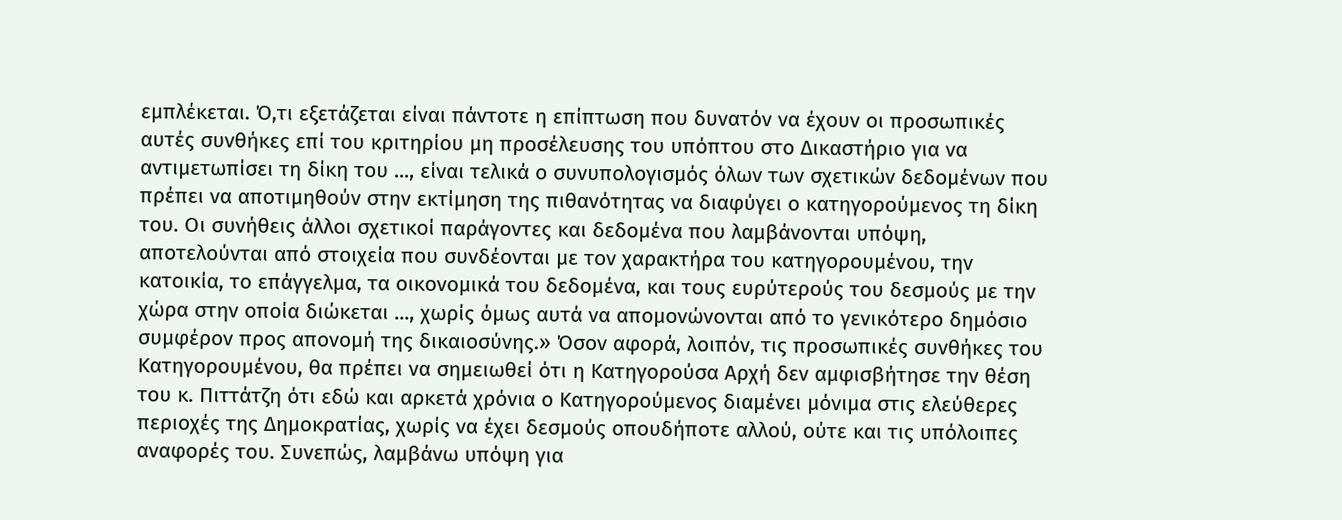εμπλέκεται. Ό,τι εξετάζεται είναι πάντοτε η επίπτωση που δυνατόν να έχουν οι προσωπικές αυτές συνθήκες επί του κριτηρίου μη προσέλευσης του υπόπτου στο Δικαστήριο για να αντιμετωπίσει τη δίκη του ..., είναι τελικά ο συνυπολογισμός όλων των σχετικών δεδομένων που πρέπει να αποτιμηθούν στην εκτίμηση της πιθανότητας να διαφύγει ο κατηγορούμενος τη δίκη του. Οι συνήθεις άλλοι σχετικοί παράγοντες και δεδομένα που λαμβάνονται υπόψη, αποτελούνται από στοιχεία που συνδέονται με τον χαρακτήρα του κατηγορουμένου, την κατοικία, το επάγγελμα, τα οικονομικά του δεδομένα, και τους ευρύτερούς του δεσμούς με την χώρα στην οποία διώκεται ..., χωρίς όμως αυτά να απομονώνονται από το γενικότερο δημόσιο συμφέρον προς απονομή της δικαιοσύνης.» Όσον αφορά, λοιπόν, τις προσωπικές συνθήκες του Κατηγορουμένου, θα πρέπει να σημειωθεί ότι η Κατηγορούσα Αρχή δεν αμφισβήτησε την θέση του κ. Πιττάτζη ότι εδώ και αρκετά χρόνια ο Κατηγορούμενος διαμένει μόνιμα στις ελεύθερες περιοχές της Δημοκρατίας, χωρίς να έχει δεσμούς οπουδήποτε αλλού, ούτε και τις υπόλοιπες αναφορές του. Συνεπώς, λαμβάνω υπόψη για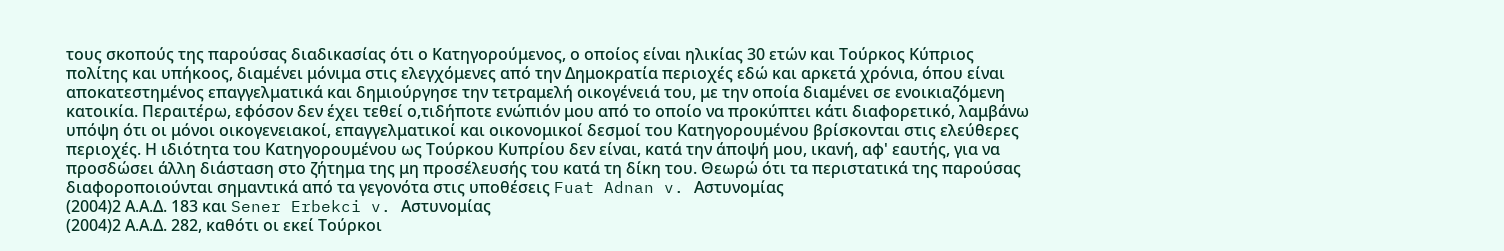τους σκοπούς της παρούσας διαδικασίας ότι ο Κατηγορούμενος, ο οποίος είναι ηλικίας 30 ετών και Τούρκος Κύπριος πολίτης και υπήκοος, διαμένει μόνιμα στις ελεγχόμενες από την Δημοκρατία περιοχές εδώ και αρκετά χρόνια, όπου είναι αποκατεστημένος επαγγελματικά και δημιούργησε την τετραμελή οικογένειά του, με την οποία διαμένει σε ενοικιαζόμενη κατοικία. Περαιτέρω, εφόσον δεν έχει τεθεί ο,τιδήποτε ενώπιόν μου από το οποίο να προκύπτει κάτι διαφορετικό, λαμβάνω υπόψη ότι οι μόνοι οικογενειακοί, επαγγελματικοί και οικονομικοί δεσμοί του Κατηγορουμένου βρίσκονται στις ελεύθερες περιοχές. Η ιδιότητα του Κατηγορουμένου ως Τούρκου Κυπρίου δεν είναι, κατά την άποψή μου, ικανή, αφ' εαυτής, για να προσδώσει άλλη διάσταση στο ζήτημα της μη προσέλευσής του κατά τη δίκη του. Θεωρώ ότι τα περιστατικά της παρούσας διαφοροποιούνται σημαντικά από τα γεγονότα στις υποθέσεις Fuat Adnan v. Αστυνομίας
(2004)2 Α.Α.Δ. 183 και Sener Erbekci v. Αστυνομίας
(2004)2 Α.Α.Δ. 282, καθότι οι εκεί Τούρκοι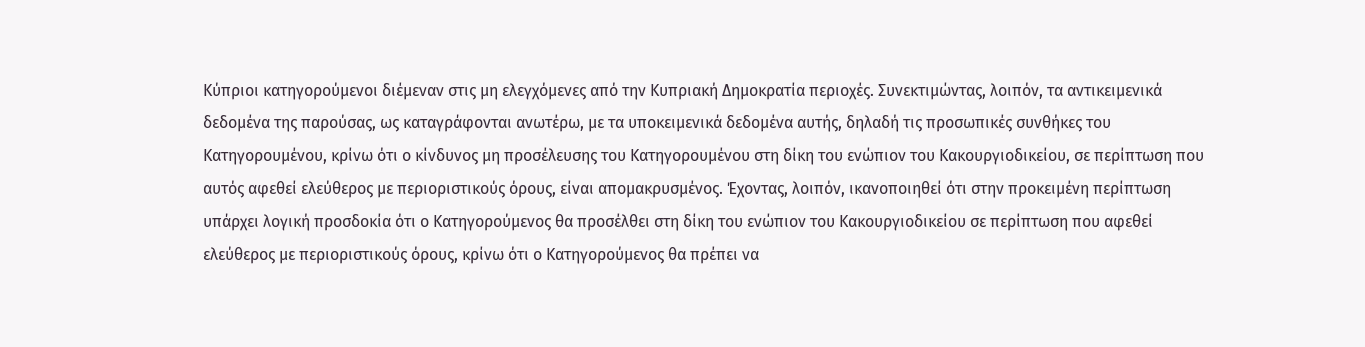Κύπριοι κατηγορούμενοι διέμεναν στις μη ελεγχόμενες από την Κυπριακή Δημοκρατία περιοχές. Συνεκτιμώντας, λοιπόν, τα αντικειμενικά δεδομένα της παρούσας, ως καταγράφονται ανωτέρω, με τα υποκειμενικά δεδομένα αυτής, δηλαδή τις προσωπικές συνθήκες του Κατηγορουμένου, κρίνω ότι ο κίνδυνος μη προσέλευσης του Κατηγορουμένου στη δίκη του ενώπιον του Κακουργιοδικείου, σε περίπτωση που αυτός αφεθεί ελεύθερος με περιοριστικούς όρους, είναι απομακρυσμένος. Έχοντας, λοιπόν, ικανοποιηθεί ότι στην προκειμένη περίπτωση υπάρχει λογική προσδοκία ότι ο Κατηγορούμενος θα προσέλθει στη δίκη του ενώπιον του Κακουργιοδικείου σε περίπτωση που αφεθεί ελεύθερος με περιοριστικούς όρους, κρίνω ότι ο Κατηγορούμενος θα πρέπει να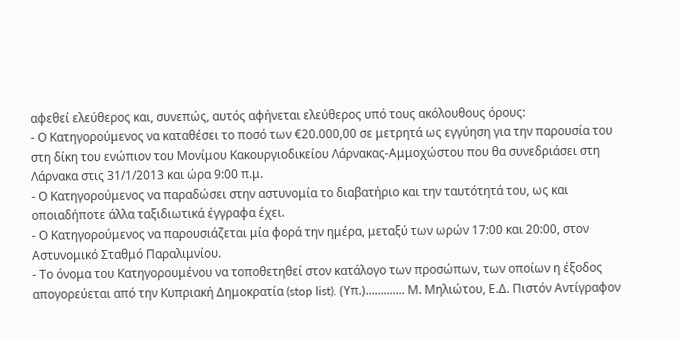αφεθεί ελεύθερος και, συνεπώς, αυτός αφήνεται ελεύθερος υπό τους ακόλουθους όρους:
- Ο Κατηγορούμενος να καταθέσει το ποσό των €20.000,00 σε μετρητά ως εγγύηση για την παρουσία του στη δίκη του ενώπιον του Μονίμου Κακουργιοδικείου Λάρνακας-Αμμοχώστου που θα συνεδριάσει στη Λάρνακα στις 31/1/2013 και ώρα 9:00 π.μ.
- Ο Κατηγορούμενος να παραδώσει στην αστυνομία το διαβατήριο και την ταυτότητά του, ως και οποιαδήποτε άλλα ταξιδιωτικά έγγραφα έχει.
- Ο Κατηγορούμενος να παρουσιάζεται μία φορά την ημέρα, μεταξύ των ωρών 17:00 και 20:00, στον Αστυνομικό Σταθμό Παραλιμνίου.
- Το όνομα του Κατηγορουμένου να τοποθετηθεί στον κατάλογο των προσώπων, των οποίων η έξοδος απογορεύεται από την Κυπριακή Δημοκρατία (stop list). (Υπ.)............. Μ. Μηλιώτου, Ε.Δ. Πιστόν Αντίγραφον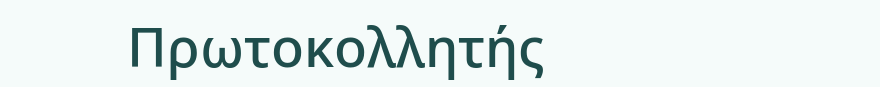Πρωτοκολλητής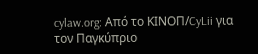cylaw.org: Από το ΚΙΝOΠ/CyLii για τον Παγκύπριο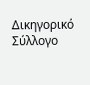Δικηγορικό Σύλλογο